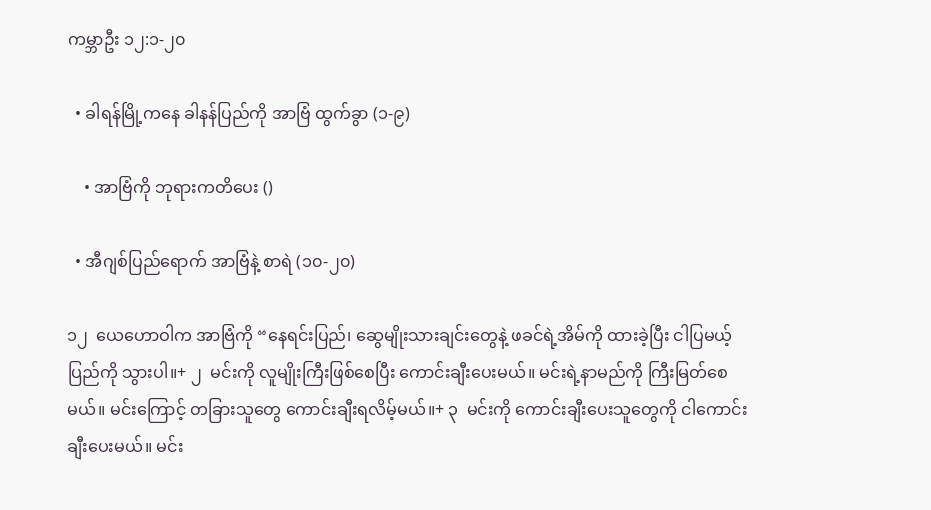ကမ္ဘာဦး ၁၂:၁-၂၀

  • ခါရန်မြို့ကနေ ခါနန်ပြည်ကို အာဗြံ ထွက်ခွာ (၁-၉)

    • အာဗြံကို ဘုရားကတိပေး ()

  • အီဂျစ်ပြည်ရောက် အာဗြံနဲ့ စာရဲ (၁၀-၂၀)

၁၂  ယေဟောဝါက အာဗြံကို “နေရင်းပြည်၊ ဆွေမျိုးသားချင်းတွေနဲ့ ဖခင်ရဲ့အိမ်ကို ထားခဲ့ပြီး ငါပြမယ့်ပြည်ကို သွားပါ။+ ၂  မင်းကို လူမျိုးကြီးဖြစ်စေပြီး ကောင်းချီးပေးမယ်။ မင်းရဲ့နာမည်ကို ကြီးမြတ်စေမယ်။ မင်းကြောင့် တခြားသူတွေ ကောင်းချီးရလိမ့်မယ်။+ ၃  မင်းကို ကောင်းချီးပေးသူတွေကို ငါကောင်းချီးပေးမယ်။ မင်း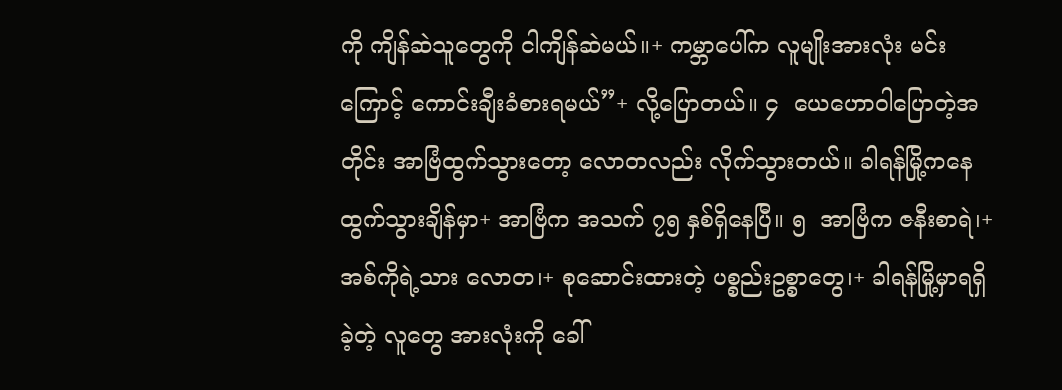ကို ကျိန်ဆဲသူတွေကို ငါကျိန်ဆဲမယ်။+ ကမ္ဘာပေါ်က လူမျိုးအားလုံး မင်းကြောင့် ကောင်းချီးခံစားရမယ်”+ လို့ပြောတယ်။ ၄  ယေဟောဝါပြောတဲ့အတိုင်း အာဗြံထွက်သွားတော့ လောတလည်း လိုက်သွားတယ်။ ခါရန်မြို့ကနေ ထွက်သွားချိန်မှာ+ အာဗြံက အသက် ၇၅ နှစ်ရှိနေပြီ။ ၅  အာဗြံက ဇနီးစာရဲ၊+ အစ်ကိုရဲ့သား လောတ၊+ စုဆောင်းထားတဲ့ ပစ္စည်းဥစ္စာတွေ၊+ ခါရန်မြို့မှာရရှိခဲ့တဲ့ လူတွေ အားလုံးကို ခေါ်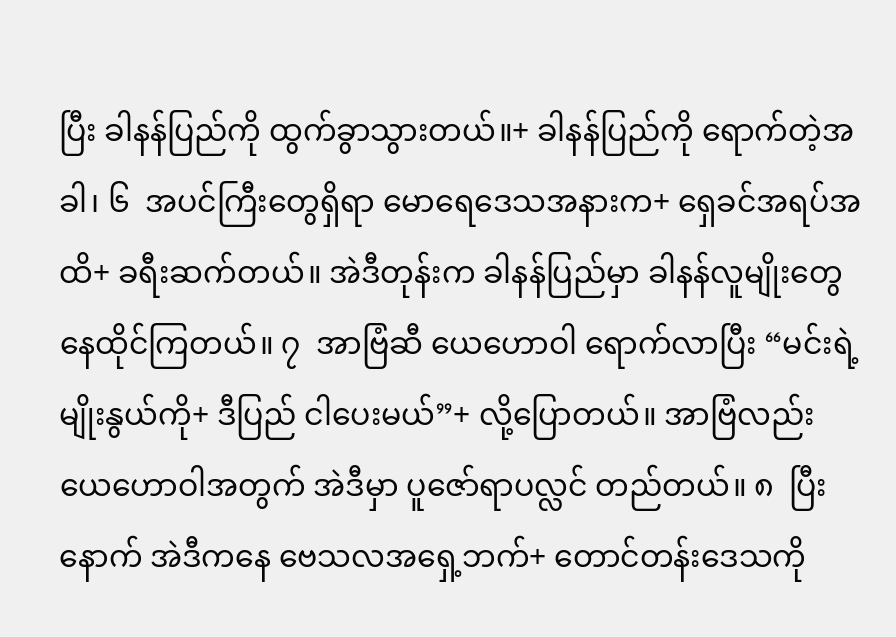ပြီး ခါနန်ပြည်ကို ထွက်ခွာသွားတယ်။+ ခါနန်ပြည်ကို ရောက်တဲ့အခါ၊ ၆  အပင်ကြီးတွေရှိရာ မောရေဒေသအနားက+ ရှေခင်အရပ်အထိ+ ခရီးဆက်တယ်။ အဲဒီတုန်းက ခါနန်ပြည်မှာ ခါနန်လူမျိုးတွေ နေထိုင်ကြတယ်။ ၇  အာဗြံဆီ ယေဟောဝါ ရောက်လာပြီး “မင်းရဲ့မျိုးနွယ်ကို+ ဒီပြည် ငါပေးမယ်”+ လို့ပြောတယ်။ အာဗြံလည်း ယေဟောဝါအတွက် အဲဒီမှာ ပူဇော်ရာပလ္လင် တည်တယ်။ ၈  ပြီးနောက် အဲဒီကနေ ဗေသလအရှေ့ဘက်+ တောင်တန်းဒေသကို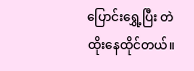ပြောင်းရွှေ့ပြီး တဲထိုးနေထိုင်တယ်။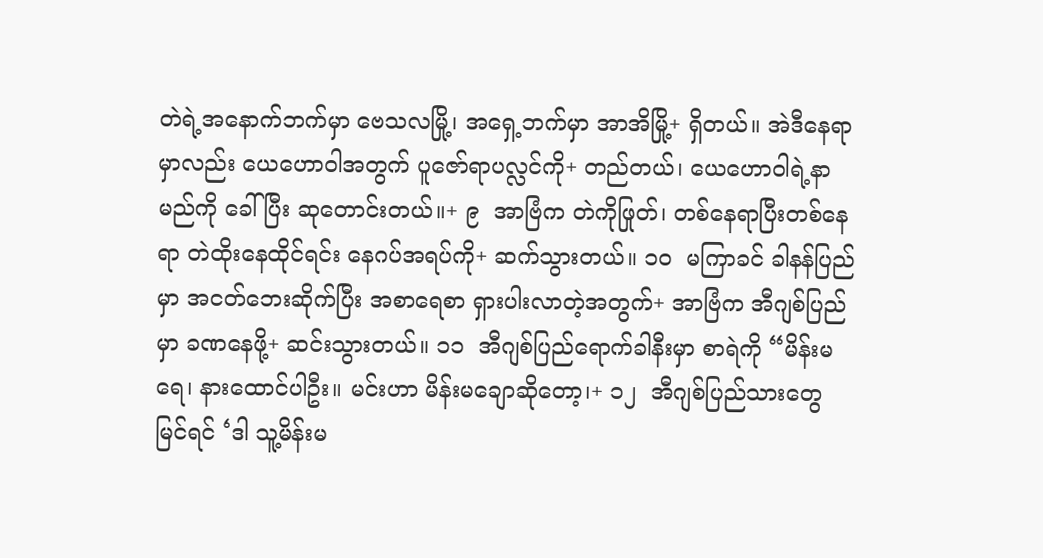တဲရဲ့အနောက်ဘက်မှာ ဗေသလမြို့၊ အရှေ့ဘက်မှာ အာအိမြို့+ ရှိတယ်။ အဲဒီနေရာမှာလည်း ယေဟောဝါအတွက် ပူဇော်ရာပလ္လင်ကို+ တည်တယ်၊ ယေဟောဝါရဲ့နာမည်ကို ခေါ်ပြီး ဆုတောင်းတယ်။+ ၉  အာဗြံက တဲကိုဖြုတ်၊ တစ်နေရာပြီးတစ်နေရာ တဲထိုးနေထိုင်ရင်း နေဂပ်အရပ်ကို+ ဆက်သွားတယ်။ ၁၀  မကြာခင် ခါနန်ပြည်မှာ အငတ်ဘေးဆိုက်ပြီး အစာရေစာ ရှားပါးလာတဲ့အတွက်+ အာဗြံက အီဂျစ်ပြည်မှာ ခဏနေဖို့+ ဆင်းသွားတယ်။ ၁၁  အီဂျစ်ပြည်ရောက်ခါနီးမှာ စာရဲကို “မိန်းမရေ၊ နားထောင်ပါဦး။ မင်းဟာ မိန်းမချောဆိုတော့၊+ ၁၂  အီဂျစ်ပြည်သားတွေ မြင်ရင် ‘ဒါ သူ့မိန်းမ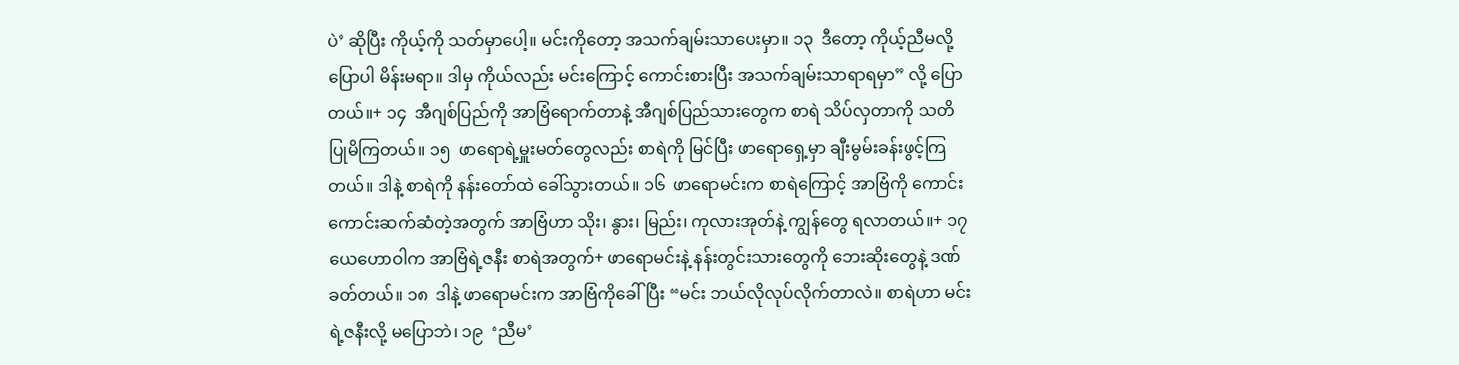ပဲ’ ဆိုပြီး ကိုယ့်ကို သတ်မှာပေါ့။ မင်းကိုတော့ အသက်ချမ်းသာပေးမှာ။ ၁၃  ဒီတော့ ကိုယ့်ညီမလို့ပြောပါ မိန်းမရာ။ ဒါမှ ကိုယ်လည်း မင်းကြောင့် ကောင်းစားပြီး အသက်ချမ်းသာရာရမှာ” လို့ ပြောတယ်။+ ၁၄  အီဂျစ်ပြည်ကို အာဗြံရောက်တာနဲ့ အီဂျစ်ပြည်သားတွေက စာရဲ သိပ်လှတာကို သတိပြုမိကြတယ်။ ၁၅  ဖာရောရဲ့မှူးမတ်တွေလည်း စာရဲကို မြင်ပြီး ဖာရောရှေ့မှာ ချီးမွမ်းခန်းဖွင့်ကြတယ်။ ဒါနဲ့ စာရဲကို နန်းတော်ထဲ ခေါ်သွားတယ်။ ၁၆  ဖာရောမင်းက စာရဲကြောင့် အာဗြံကို ကောင်းကောင်းဆက်ဆံတဲ့အတွက် အာဗြံဟာ သိုး၊ နွား၊ မြည်း၊ ကုလားအုတ်နဲ့ ကျွန်တွေ ရလာတယ်။+ ၁၇  ယေဟောဝါက အာဗြံရဲ့ဇနီး စာရဲအတွက်+ ဖာရောမင်းနဲ့ နန်းတွင်းသားတွေကို ဘေးဆိုးတွေနဲ့ ဒဏ်ခတ်တယ်။ ၁၈  ဒါနဲ့ ဖာရောမင်းက အာဗြံကိုခေါ်ပြီး “မင်း ဘယ်လိုလုပ်လိုက်တာလဲ။ စာရဲဟာ မင်းရဲ့ဇနီးလို့ မပြောဘဲ၊ ၁၉  ‘ညီမ’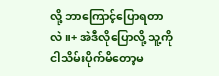လို့ ဘာကြောင့်ပြောရတာလဲ။+ အဲဒီလိုပြောလို့ သူ့ကို ငါသိမ်းပိုက်မိတော့မ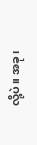လို့ပဲ။ အခု၊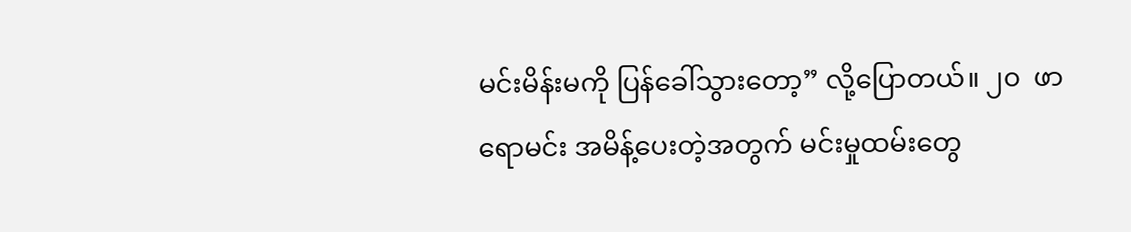မင်းမိန်းမကို ပြန်ခေါ်သွားတော့” လို့ပြောတယ်။ ၂၀  ဖာရောမင်း အမိန့်ပေးတဲ့အတွက် မင်းမှုထမ်းတွေ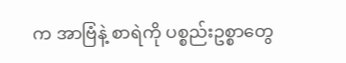က အာဗြံနဲ့ စာရဲကို ပစ္စည်းဥစ္စာတွေ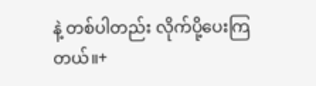နဲ့ တစ်ပါတည်း လိုက်ပို့ပေးကြတယ်။+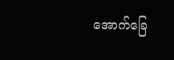အောက်ခြေ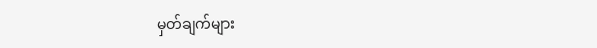မှတ်ချက်များ